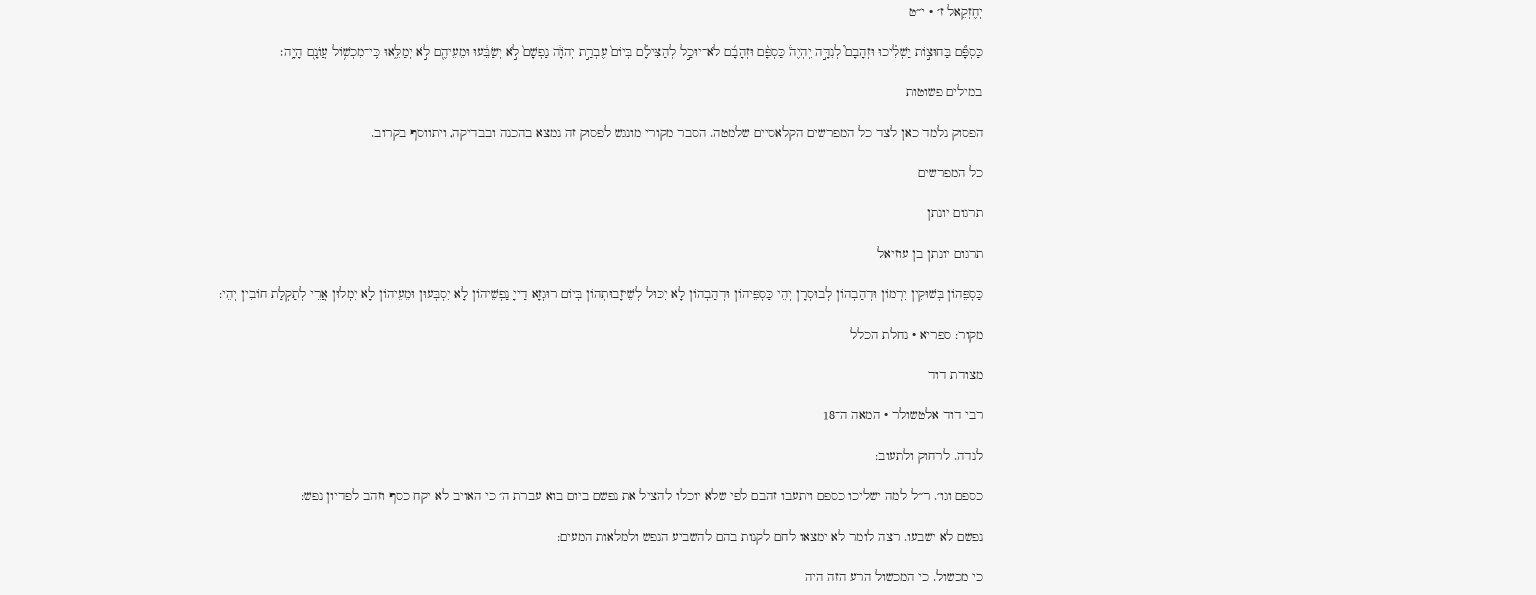יְחֶזְקֵאל ז׳ · י״ט

כַּסְפָּ֞ם בַּחוּצ֣וֹת יַשְׁלִ֗יכוּ וּזְהָבָם֮ לְנִדָּ֣ה יִֽהְיֶה֒ כַּסְפָּ֨ם וּזְהָבָ֜ם לֹא־יוּכַ֣ל לְהַצִּילָ֗ם בְּיוֹם֙ עֶבְרַ֣ת יְהֹוָ֔ה נַפְשָׁם֙ לֹ֣א יְשַׂבֵּ֔עוּ וּמֵעֵיהֶ֖ם לֹ֣א יְמַלֵּ֑אוּ כִּֽי־מִכְשׁ֥וֹל עֲוֺנָ֖ם הָיָֽה׃

במילים פשוטות

הפסוק נלמד כאן לצד כל המפרשים הקלאסיים שלמטה. הסבר מקורי מונגש לפסוק זה נמצא בהכנה ובבדיקה, ויתווסף בקרוב.

כל המפרשים

תרגום יונתן

תרגום יונתן בן עוזיאל

כַּסְפֵּהוֹן בְּשׁוּקִין יִרְמוֹן וּדְהַבְהוֹן לְבוּסְרָן יְהֵי כַּסְפֵּיהוֹן וּדְהַבְהוֹן לָא יִכּוּל לְשֵׁיזָבוּתְהוֹן בְּיוֹם רוּגְזָא דַייָ נַפְשֵׁיהוֹן לָא יִסְבְּעוּן וּמֵעֵיהוֹן לָא יִמְלוּן אֲרֵי לְתַקְלַת חוֹבִין יְהֵי:

מקור: ספריא · נחלת הכלל

מצודת דוד

רבי דוד אלטשולר · המאה ה־18

לנדה. לרחוק ולתעוב:

כספם וגו׳. ר״ל למה ישליכו כספם ויתעבו זהבם לפי שלא יוכלו להציל את נפשם ביום בוא עברת ה׳ כי האויב לא יקח כסף וזהב לפדיון נפש:

נפשם לא ישבעו. רצה לומר לא ימצאו לחם לקנות בהם להשביע הנפש ולמלאות המעים:

כי מכשול. כי המכשול הרע הזה היה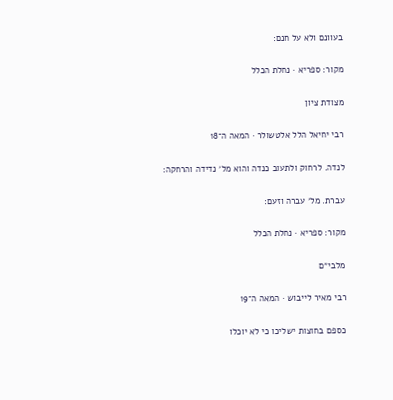בעוונם ולא על חנם:

מקור: ספריא · נחלת הכלל

מצודת ציון

רבי יחיאל הלל אלטשולר · המאה ה־18

לנדה. לרחוק ולתעוב כנדה והוא מל׳ נדידה והרחקה:

עברת. מל׳ עברה וזעם:

מקור: ספריא · נחלת הכלל

מלבי״ם

רבי מאיר לייבוש · המאה ה־19

כספם בחוצות ישליכו כי לא יוכלו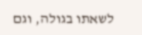לשאתו בגולה, וגם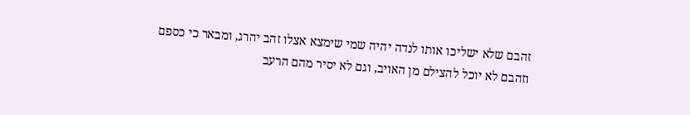זהבם שלא ישליכו אותו לנדה יהיה שמי שימצא אצלו זהב יהרג, ומבאר כי כספם וזהבם לא יוכל להצילם מן האויב, וגם לא יסיר מהם הרעב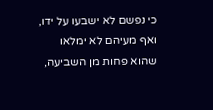כי נפשם לא ישבעו על ידו, ואף מעיהם לא ימלאו שהוא פחות מן השביעה,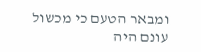ומבאר הטעם כי מכשול עונם היה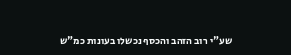שע"י רוב הזהב והכסף נכשלו בעונות כמ"ש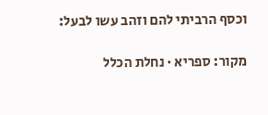וכסף הרביתי להם וזהב עשו לבעל:

מקור: ספריא · נחלת הכלל